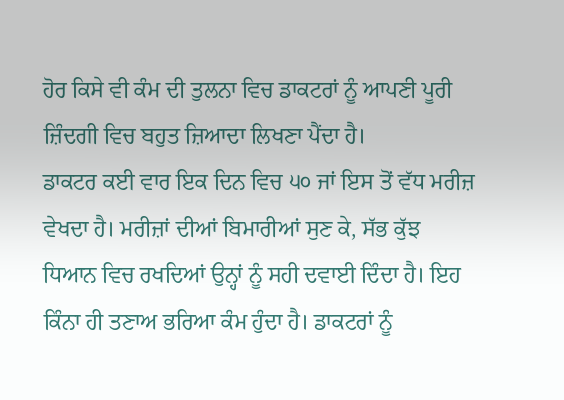ਹੋਰ ਕਿਸੇ ਵੀ ਕੰਮ ਦੀ ਤੁਲਨਾ ਵਿਚ ਡਾਕਟਰਾਂ ਨੂੰ ਆਪਣੀ ਪੂਰੀ ਜ਼ਿੰਦਗੀ ਵਿਚ ਬਹੁਤ ਜ਼ਿਆਦਾ ਲਿਖਣਾ ਪੈਂਦਾ ਹੈ।
ਡਾਕਟਰ ਕਈ ਵਾਰ ਇਕ ਦਿਨ ਵਿਚ ੫੦ ਜਾਂ ਇਸ ਤੋਂ ਵੱਧ ਮਰੀਜ਼ ਵੇਖਦਾ ਹੈ। ਮਰੀਜ਼ਾਂ ਦੀਆਂ ਬਿਮਾਰੀਆਂ ਸੁਣ ਕੇ, ਸੱਭ ਕੁੱਝ ਧਿਆਨ ਵਿਚ ਰਖਦਿਆਂ ਉਨ੍ਹਾਂ ਨੂੰ ਸਹੀ ਦਵਾਈ ਦਿੰਦਾ ਹੈ। ਇਹ ਕਿੰਨਾ ਹੀ ਤਣਾਅ ਭਰਿਆ ਕੰਮ ਹੁੰਦਾ ਹੈ। ਡਾਕਟਰਾਂ ਨੂੰ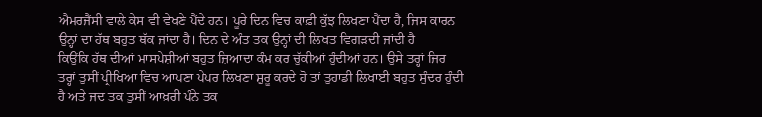ਐਮਰਜੈਂਸੀ ਵਾਲੇ ਕੇਸ ਵੀ ਵੇਖਣੇ ਪੈਂਦੇ ਹਨ। ਪੂਰੇ ਦਿਨ ਵਿਚ ਕਾਫ਼ੀ ਕੁੱਝ ਲਿਖਣਾ ਪੈਂਦਾ ਹੈ, ਜਿਸ ਕਾਰਨ ਉਨ੍ਹਾਂ ਦਾ ਹੱਥ ਬਹੁਤ ਥੱਕ ਜਾਂਦਾ ਹੈ। ਦਿਨ ਦੇ ਅੰਤ ਤਕ ਉਨ੍ਹਾਂ ਦੀ ਲਿਖਤ ਵਿਗੜਦੀ ਜਾਂਦੀ ਹੈ
ਕਿਉਂਕਿ ਹੱਥ ਦੀਆਂ ਮਾਸਪੇਸ਼ੀਆਂ ਬਹੁਤ ਜ਼ਿਆਦਾ ਕੰਮ ਕਰ ਚੁੱਕੀਆਂ ਹੁੰਦੀਆਂ ਹਨ। ਉਸੇ ਤਰ੍ਹਾਂ ਜਿਰ ਤਰ੍ਹਾਂ ਤੁਸੀਂ ਪ੍ਰੀਖਿਆ ਵਿਚ ਆਪਣਾ ਪੇਪਰ ਲਿਖਣਾ ਸ਼ੁਰੂ ਕਰਦੇ ਹੋ ਤਾਂ ਤੁਹਾਡੀ ਲਿਖਾਈ ਬਹੁਤ ਸੁੰਦਰ ਹੁੰਦੀ ਹੈ ਅਤੇ ਜਦ ਤਕ ਤੁਸੀਂ ਆਖ਼ਰੀ ਪੰਨੇ ਤਕ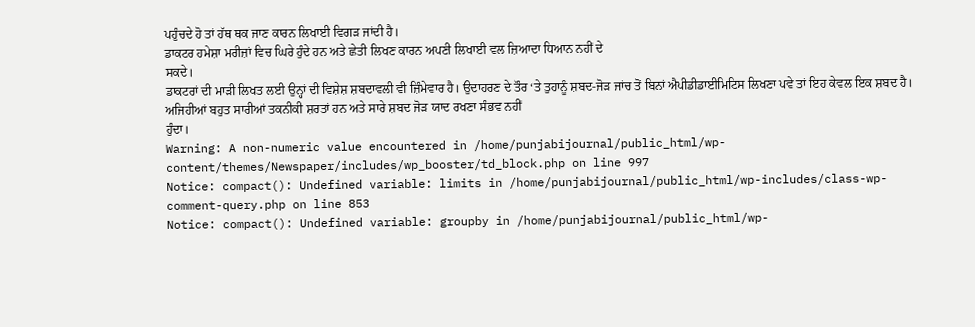ਪਹੁੰਚਦੇ ਹੋ ਤਾਂ ਹੱਥ ਥਕ ਜਾਣ ਕਾਰਨ ਲਿਖਾਈ ਵਿਗੜ ਜਾਂਦੀ ਹੈ।
ਡਾਕਟਰ ਹਮੇਸ਼ਾ ਮਰੀਜ਼ਾਂ ਵਿਚ ਘਿਰੇ ਹੁੰਦੇ ਹਨ ਅਤੇ ਛੇਤੀ ਲਿਖਣ ਕਾਰਨ ਅਪਣੀ ਲਿਖਾਈ ਵਲ ਜ਼ਿਆਦਾ ਧਿਆਨ ਨਹੀਂ ਦੇ
ਸਕਦੇ।
ਡਾਕਟਰਾਂ ਦੀ ਮਾੜੀ ਲਿਖਤ ਲਈ ਉਨ੍ਹਾਂ ਦੀ ਵਿਸ਼ੇਸ਼ ਸ਼ਬਦਾਵਲੀ ਵੀ ਜ਼ਿੰਮੇਵਾਰ ਹੈ। ਉਦਾਹਰਣ ਦੇ ਤੌਰ ‘ਤੇ ਤੁਹਾਨੂੰ ਸ਼ਬਦ-ਜੋੜ ਜਾਂਚ ਤੋਂ ਬਿਨਾਂ ਐਪੀਡੀਡਾਈਮਿਟਿਸ ਲਿਖਣਾ ਪਵੇ ਤਾਂ ਇਹ ਕੇਵਲ ਇਕ ਸ਼ਬਦ ਹੈ। ਅਜਿਹੀਆਂ ਬਹੁਤ ਸਾਰੀਆਂ ਤਕਨੀਕੀ ਸ਼ਰਤਾਂ ਹਨ ਅਤੇ ਸਾਰੇ ਸ਼ਬਦ ਜੋੜ ਯਾਦ ਰਖਣਾ ਸੰਭਵ ਨਹੀਂ
ਹੁੰਦਾ।
Warning: A non-numeric value encountered in /home/punjabijournal/public_html/wp-content/themes/Newspaper/includes/wp_booster/td_block.php on line 997
Notice: compact(): Undefined variable: limits in /home/punjabijournal/public_html/wp-includes/class-wp-comment-query.php on line 853
Notice: compact(): Undefined variable: groupby in /home/punjabijournal/public_html/wp-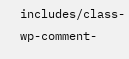includes/class-wp-comment-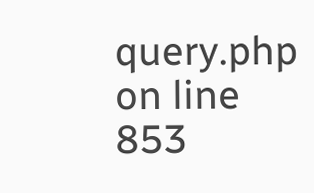query.php on line 853